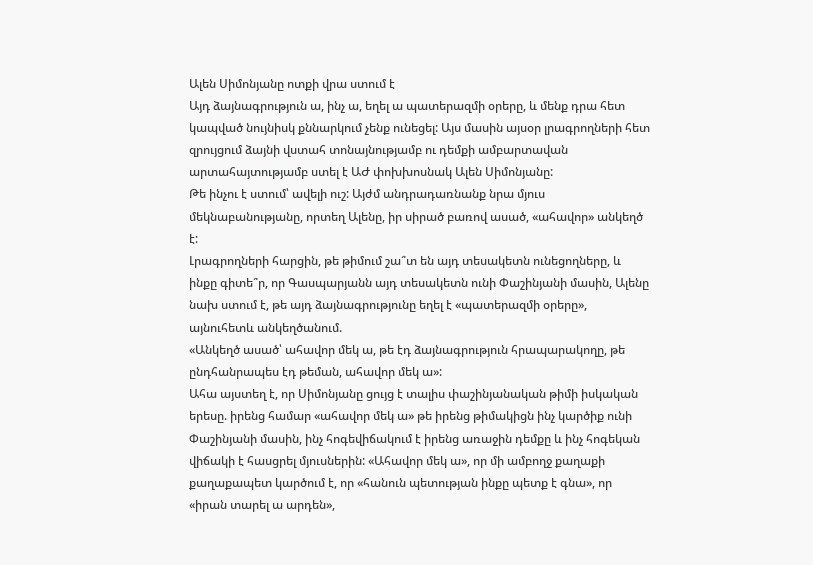Ալեն Սիմոնյանը ոտքի վրա ստում է
Այդ ձայնագրություն ա, ինչ ա, եղել ա պատերազմի օրերը, և մենք դրա հետ կապված նույնիսկ քննարկում չենք ունեցել: Այս մասին այսօր լրագրողների հետ զրույցում ձայնի վստահ տոնայնությամբ ու դեմքի ամբարտավան արտահայտությամբ ստել է ԱԺ փոխխոսնակ Ալեն Սիմոնյանը:
Թե ինչու է ստում՝ ավելի ուշ: Այժմ անդրադառնանք նրա մյուս մեկնաբանությանը, որտեղ Ալենը, իր սիրած բառով ասած, «ահավոր» անկեղծ է:
Լրագրողների հարցին, թե թիմում շա՞տ են այդ տեսակետն ունեցողները, և ինքը գիտե՞ր, որ Գասպարյանն այդ տեսակետն ունի Փաշինյանի մասին, Ալենը նախ ստում է, թե այդ ձայնագրությունը եղել է «պատերազմի օրերը», այնուհետև անկեղծանում.
«Անկեղծ ասած՝ ահավոր մեկ ա, թե էդ ձայնագրություն հրապարակողը, թե ընդհանրապես էդ թեման, ահավոր մեկ ա»:
Ահա այստեղ է, որ Սիմոնյանը ցույց է տալիս փաշինյանական թիմի իսկական երեսը. իրենց համար «ահավոր մեկ ա» թե իրենց թիմակիցն ինչ կարծիք ունի Փաշինյանի մասին, ինչ հոգեվիճակում է իրենց առաջին դեմքը և ինչ հոգեկան վիճակի է հասցրել մյուսներին: «Ահավոր մեկ ա», որ մի ամբողջ քաղաքի քաղաքապետ կարծում է, որ «հանուն պետության ինքը պետք է գնա», որ «իրան տարել ա արդեն»,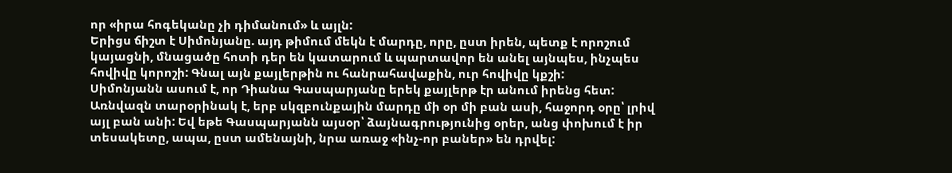որ «իրա հոգեկանը չի դիմանում» և այլն:
Երիցս ճիշտ է Սիմոնյանը. այդ թիմում մեկն է մարդը, որը, ըստ իրեն, պետք է որոշում կայացնի, մնացածը հոտի դեր են կատարում և պարտավոր են անել այնպես, ինչպես հովիվը կորոշի: Գնալ այն քայլերթին ու հանրահավաքին, ուր հովիվը կքշի:
Սիմոնյանն ասում է, որ Դիանա Գասպարյանը երեկ քայլերթ էր անում իրենց հետ: Առնվազն տարօրինակ է, երբ սկզբունքային մարդը մի օր մի բան ասի, հաջորդ օրը՝ լրիվ այլ բան անի: Եվ եթե Գասպարյանն այսօր՝ ձայնագրությունից օրեր, անց փոխում է իր տեսակետը, ապա, ըստ ամենայնի, նրա առաջ «ինչ-որ բաներ» են դրվել: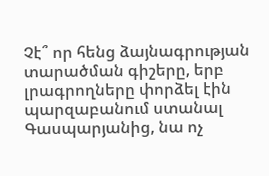Չէ՞ որ հենց ձայնագրության տարածման գիշերը, երբ լրագրողները փորձել էին պարզաբանում ստանալ Գասպարյանից, նա ոչ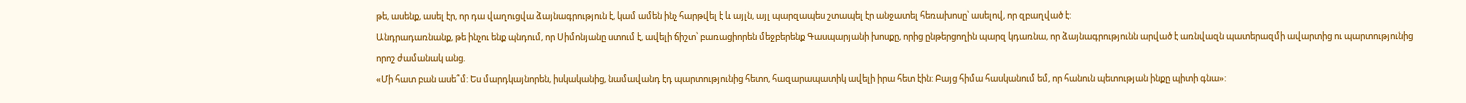թե, ասենք, ասել էր, որ դա վաղուցվա ձայնագրություն է, կամ ամեն ինչ հարթվել է և այլն, այլ պարզապես շտապել էր անջատել հեռախոսը՝ ասելով, որ զբաղված է:
Անդրադառնանք, թե ինչու ենք պնդում, որ Սիմոնյանը ստում է, ավելի ճիշտ՝ բառացիորեն մեջբերենք Գասպարյանի խոսքը, որից ընթերցողին պարզ կդառնա, որ ձայնագրությունն արված է առնվազն պատերազմի ավարտից ու պարտությունից որոշ ժամանակ անց.
«Մի հատ բան ասե՞մ: Ես մարդկայնորեն, իսկականից, նամավանդ էդ պարտությունից հետո, հազարապատիկ ավելի իրա հետ էին: Բայց հիմա հասկանում եմ, որ հանուն պետության ինքը պիտի գնա»: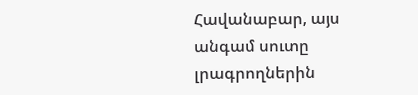Հավանաբար, այս անգամ սուտը լրագրողներին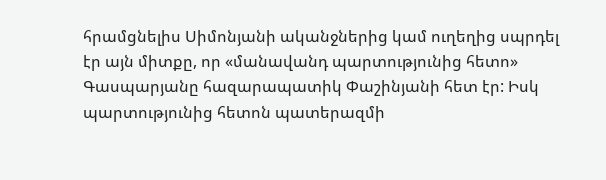հրամցնելիս Սիմոնյանի ականջներից կամ ուղեղից սպրդել էր այն միտքը, որ «մանավանդ պարտությունից հետո» Գասպարյանը հազարապատիկ Փաշինյանի հետ էր: Իսկ պարտությունից հետոն պատերազմի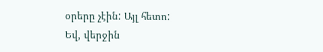օրերը չէին: Այլ հետո:
Եվ, վերջին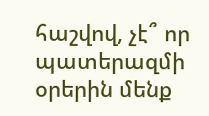հաշվով, չէ՞ որ պատերազմի օրերին մենք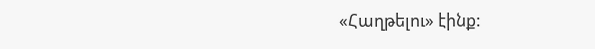«Հաղթելու» էինք: